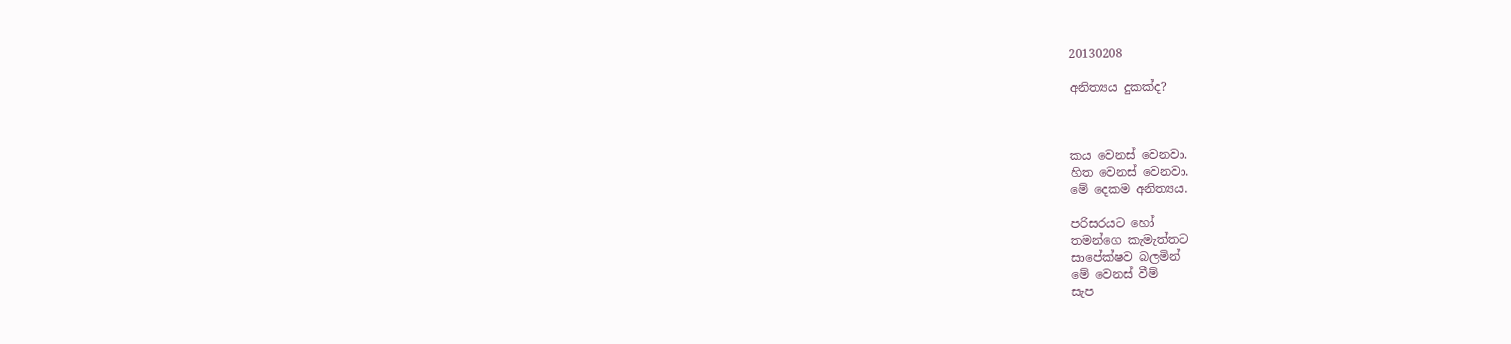20130208

අනිත්‍යය දුකක්ද?



කය වෙනස් වෙනවා.
හිත වෙනස් වෙනවා.
මේ දෙකම අනිත්‍යය.

පරිසරයට හෝ
තමන්ගෙ කැමැත්තට
සාපේක්ෂව බලමින්
මේ වෙනස් වීම්
සැප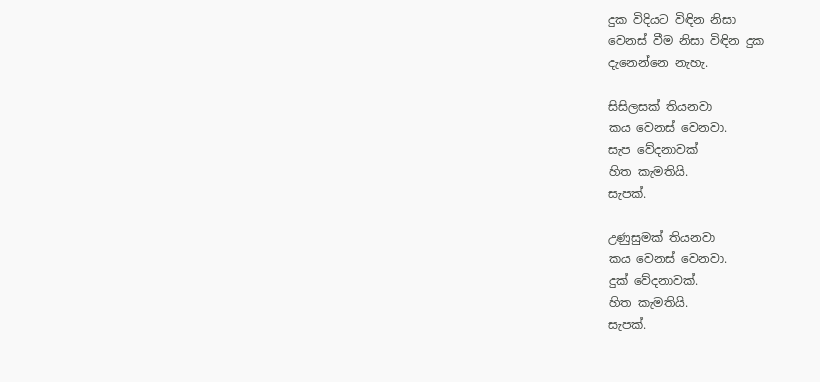දුක විදියට විඳින නිසා
වෙනස් වීම නිසා විඳින දුක
දැනෙන්නෙ නැහැ.

සිසිලසක් තියනවා
කය වෙනස් වෙනවා.
සැප වේදනාවක්
හිත කැමතියි.
සැපක්.

උණුසුමක් තියනවා
කය වෙනස් වෙනවා.
දුක් වේදනාවක්.
හිත කැමතියි.
සැපක්.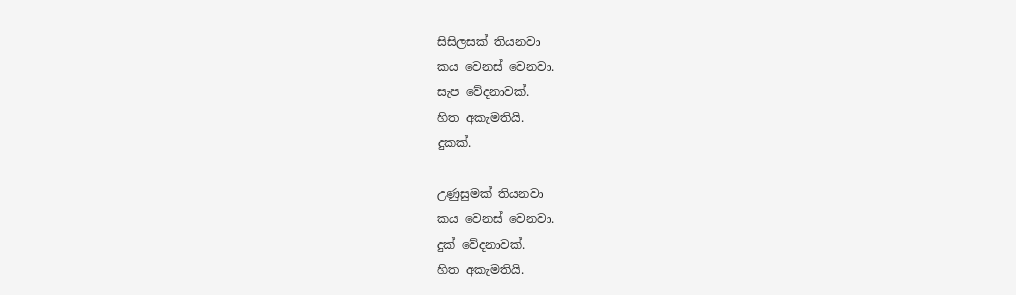සිසිලසක් තියනවා
කය වෙනස් වෙනවා.
සැප වේදනාවක්.
හිත අකැමතියි.
දුකක්.

උණුසුමක් තියනවා
කය වෙනස් වෙනවා.
දුක් වේදනාවක්.
හිත අකැමතියි.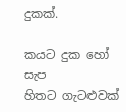දුකක්.

කයට දුක හෝ සැප
හිතට ගැටළුවක්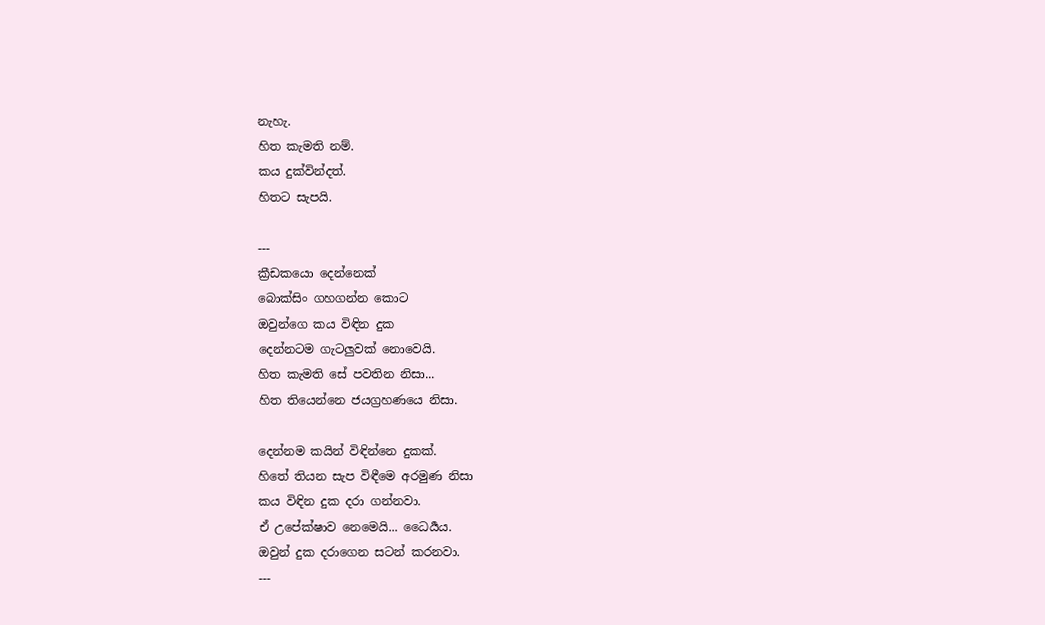නැහැ.
හිත කැමති නම්.
කය දුක්වින්දත්.
හිතට සැපයි.

---
ක්‍රීඩකයො දෙන්නෙක්
බොක්සිං ගහගන්න කොට
ඔවුන්ගෙ කය විඳින දුක
දෙන්නටම ගැටලුවක් නොවෙයි.
හිත කැමති සේ පවතින නිසා...
හිත තියෙන්නෙ ජයග්‍රහණයෙ නිසා.

දෙන්නම කයින් විඳින්නෙ දුකක්.
හිතේ තියන සැප විඳීමෙ අරමුණ නිසා
කය විඳින දුක දරා ගන්නවා.
ඒ උපේක්ෂාව නෙමෙයි... ධෛර්‍යය.
ඔවුන් දුක දරාගෙන සටන් කරනවා.
---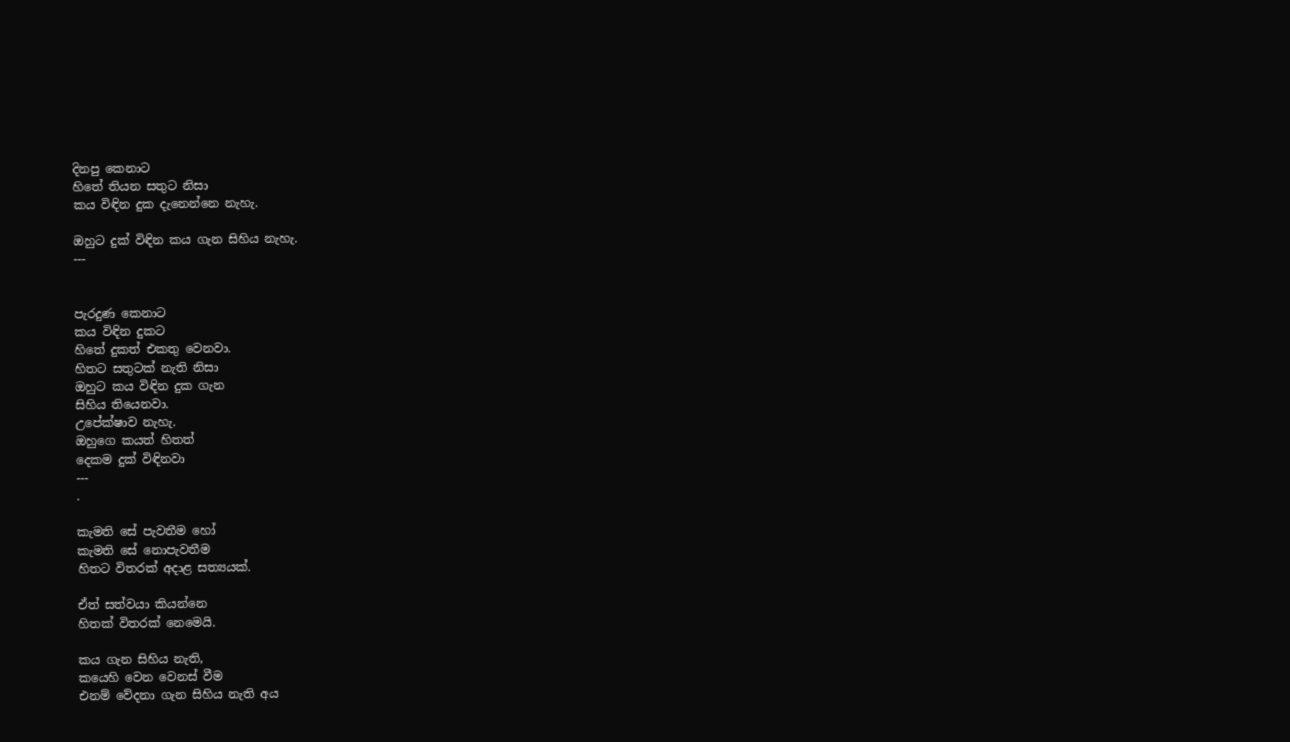දිනපු කෙනාට
හිතේ තියන සතුට නිසා
කය විඳින දුක දැනෙන්නෙ නැහැ.

ඔහුට දුක් විඳින කය ගැන සිහිය නැහැ.
---


පැරදුණ කෙනාට
කය විඳින දුකට
හිතේ දුකත් එකතු වෙනවා.
හිතට සතුටක් නැති නිසා
ඔහුට කය විඳින දුක ගැන
සිහිය තියෙනවා.
උපේක්ෂාව නැහැ.
ඔහුගෙ කයත් හිතත්
දෙකම දුක් විඳිනවා
---
.

කැමති සේ පැවතීම හෝ
කැමති සේ නොපැවතීම
හිතට විතරක් අදාළ සත්‍යයක්.

ඒත් සත්වයා කියන්නෙ
හිතක් විතරක් නෙමෙයි.

කය ගැන සිහිය නැති,
කයෙහි වෙන වෙනස් වීම
එනම් වේදනා ගැන සිහිය නැති අය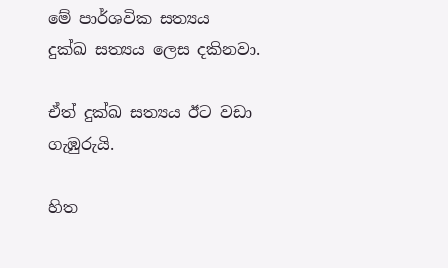මේ පාර්ශවික සත්‍යය
දුක්ඛ සත්‍යය ලෙස දකිනවා.

ඒත් දුක්ඛ සත්‍යය ඊට වඩා ගැඹුරුයි.

හිත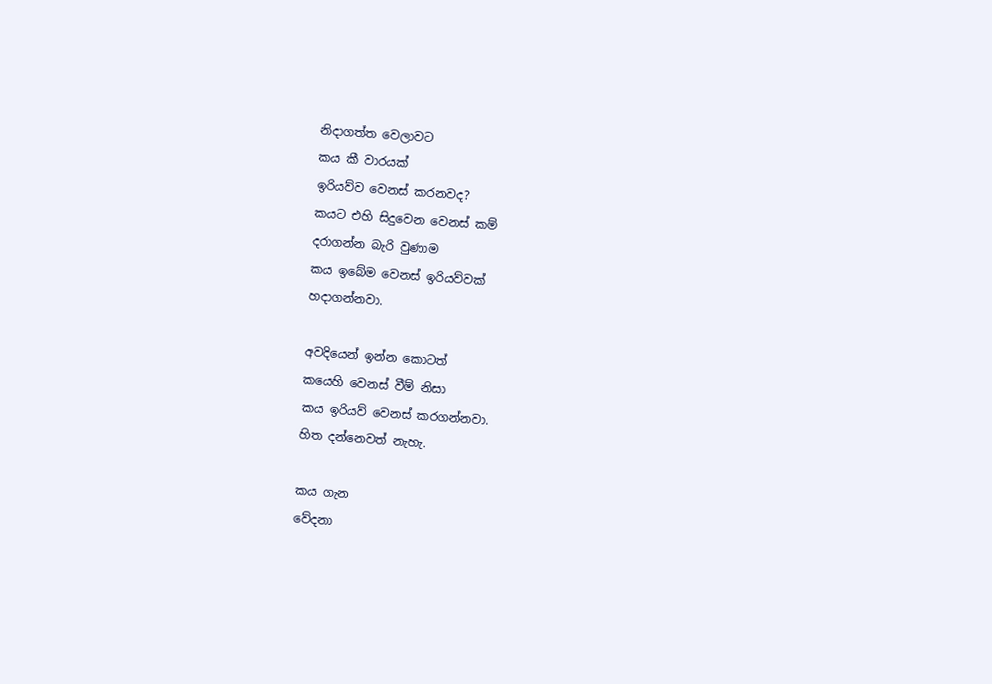නිදාගත්ත වෙලාවට
කය කී වාරයක්
ඉරියව්ව වෙනස් කරනවද?
කයට එහි සිදුවෙන වෙනස් කම්
දරාගන්න බැරි වුණාම
කය ඉබේම වෙනස් ඉරියව්වක්
හදාගන්නවා.

අවදියෙන් ඉන්න කොටත්
කයෙහි වෙනස් වීම් නිසා
කය ඉරියව් වෙනස් කරගන්නවා.
හිත දන්නෙවත් නැහැ.

කය ගැන
වේදනා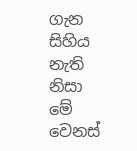ගැන
සිහිය නැති නිසා
මේ වෙනස්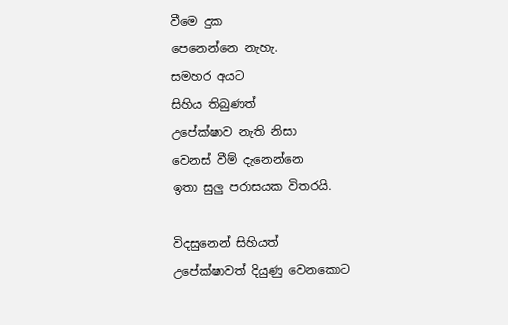වීමෙ දුක
පෙනෙන්නෙ නැහැ.
සමහර අයට
සිහිය තිබුණත්
උපේක්ෂාව නැති නිසා
වෙනස් වීම් දැනෙන්නෙ
ඉතා සුලු පරාසයක විතරයි.

විදසුනෙන් සිහියත්
උපේක්ෂාවත් දියුණු වෙනකොට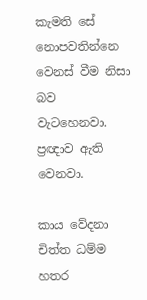කැමති සේ නොපවතින්නෙ
වෙනස් වීම නිසා බව
වැටහෙනවා.
ප්‍රඥාව ඇති වෙනවා.

කාය වේදනා චිත්ත ධම්ම
හතර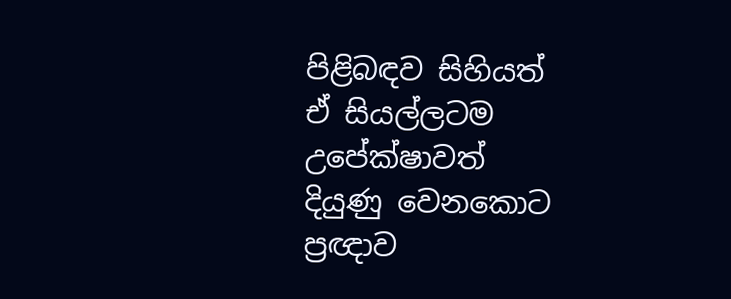පිළිබඳව සිහියත්
ඒ සියල්ලටම  උපේක්ෂාවත්
දියුණු වෙනකොට
ප්‍රඥාව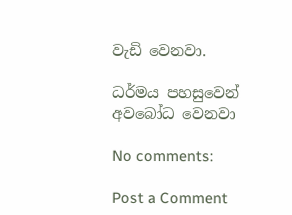වැඩි වෙනවා.

ධර්මය පහසුවෙන්
අවබෝධ වෙනවා

No comments:

Post a Comment